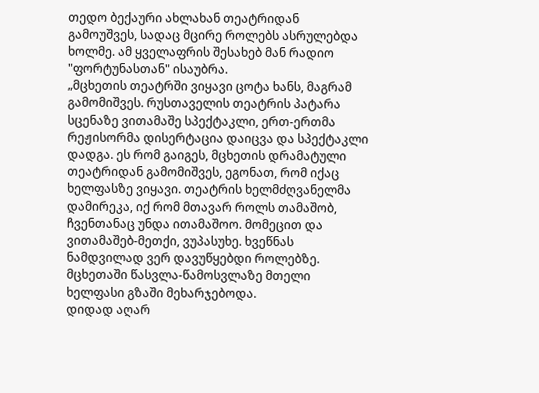თედო ბექაური ახლახან თეატრიდან გამოუშვეს, სადაც მცირე როლებს ასრულებდა ხოლმე. ამ ყველაფრის შესახებ მან რადიო "ფორტუნასთან" ისაუბრა.
„მცხეთის თეატრში ვიყავი ცოტა ხანს, მაგრამ გამომიშვეს. რუსთაველის თეატრის პატარა სცენაზე ვითამაშე სპექტაკლი, ერთ-ერთმა რეჟისორმა დისერტაცია დაიცვა და სპექტაკლი დადგა. ეს რომ გაიგეს, მცხეთის დრამატული თეატრიდან გამომიშვეს, ეგონათ, რომ იქაც ხელფასზე ვიყავი. თეატრის ხელმძღვანელმა დამირეკა, იქ რომ მთავარ როლს თამაშობ, ჩვენთანაც უნდა ითამაშოო. მომეცით და ვითამაშებ-მეთქი, ვუპასუხე. ხვეწნას ნამდვილად ვერ დავუწყებდი როლებზე. მცხეთაში წასვლა-წამოსვლაზე მთელი ხელფასი გზაში მეხარჯებოდა.
დიდად აღარ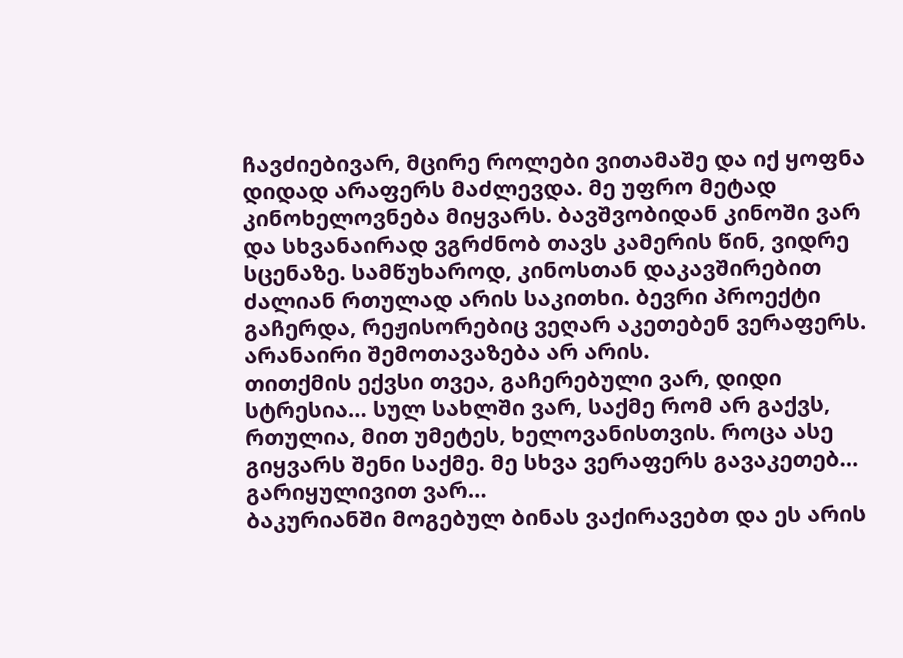ჩავძიებივარ, მცირე როლები ვითამაშე და იქ ყოფნა დიდად არაფერს მაძლევდა. მე უფრო მეტად კინოხელოვნება მიყვარს. ბავშვობიდან კინოში ვარ და სხვანაირად ვგრძნობ თავს კამერის წინ, ვიდრე სცენაზე. სამწუხაროდ, კინოსთან დაკავშირებით ძალიან რთულად არის საკითხი. ბევრი პროექტი გაჩერდა, რეჟისორებიც ვეღარ აკეთებენ ვერაფერს. არანაირი შემოთავაზება არ არის.
თითქმის ექვსი თვეა, გაჩერებული ვარ, დიდი სტრესია… სულ სახლში ვარ, საქმე რომ არ გაქვს, რთულია, მით უმეტეს, ხელოვანისთვის. როცა ასე გიყვარს შენი საქმე. მე სხვა ვერაფერს გავაკეთებ…
გარიყულივით ვარ…
ბაკურიანში მოგებულ ბინას ვაქირავებთ და ეს არის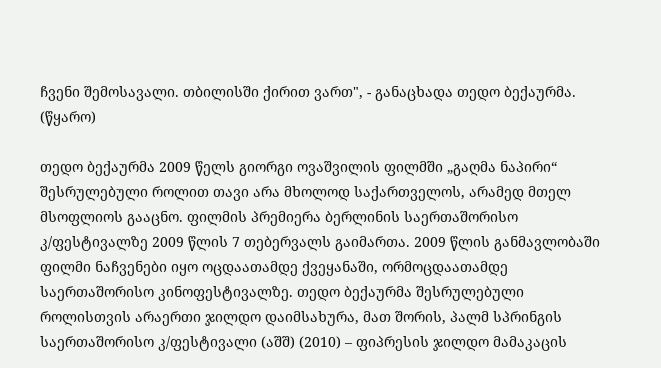ჩვენი შემოსავალი. თბილისში ქირით ვართ", - განაცხადა თედო ბექაურმა. (წყარო)

თედო ბექაურმა 2009 წელს გიორგი ოვაშვილის ფილმში „გაღმა ნაპირი“ შესრულებული როლით თავი არა მხოლოდ საქართველოს, არამედ მთელ მსოფლიოს გააცნო. ფილმის პრემიერა ბერლინის საერთაშორისო კ/ფესტივალზე 2009 წლის 7 თებერვალს გაიმართა. 2009 წლის განმავლობაში ფილმი ნაჩვენები იყო ოცდაათამდე ქვეყანაში, ორმოცდაათამდე საერთაშორისო კინოფესტივალზე. თედო ბექაურმა შესრულებული როლისთვის არაერთი ჯილდო დაიმსახურა, მათ შორის, პალმ სპრინგის საერთაშორისო კ/ფესტივალი (აშშ) (2010) – ფიპრესის ჯილდო მამაკაცის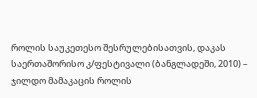როლის საუკეთესო შესრულებისათვის, დაკას საერთაშორისო კ/ფესტივალი (ბანგლადეში, 2010) – ჯილდო მამაკაცის როლის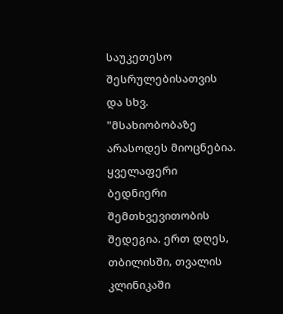საუკეთესო შესრულებისათვის და სხვ.
"მსახიობობაზე არასოდეს მიოცნებია. ყველაფერი ბედნიერი შემთხვევითობის შედეგია. ერთ დღეს, თბილისში, თვალის კლინიკაში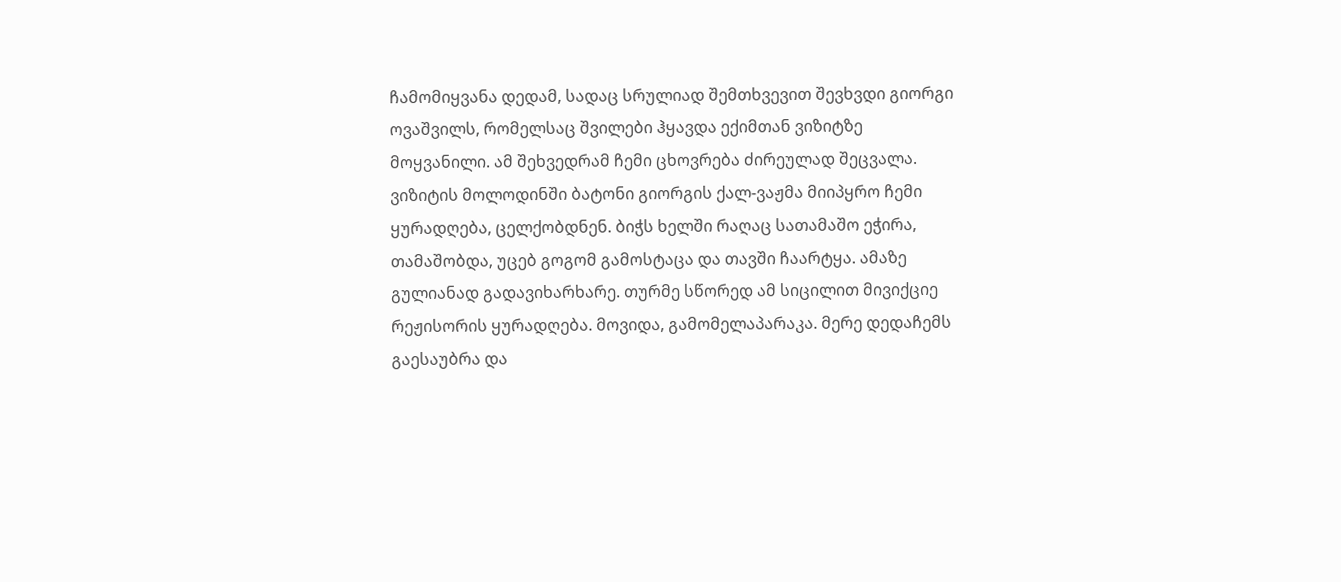ჩამომიყვანა დედამ, სადაც სრულიად შემთხვევით შევხვდი გიორგი ოვაშვილს, რომელსაც შვილები ჰყავდა ექიმთან ვიზიტზე მოყვანილი. ამ შეხვედრამ ჩემი ცხოვრება ძირეულად შეცვალა. ვიზიტის მოლოდინში ბატონი გიორგის ქალ-ვაჟმა მიიპყრო ჩემი ყურადღება, ცელქობდნენ. ბიჭს ხელში რაღაც სათამაშო ეჭირა, თამაშობდა, უცებ გოგომ გამოსტაცა და თავში ჩაარტყა. ამაზე გულიანად გადავიხარხარე. თურმე სწორედ ამ სიცილით მივიქციე რეჟისორის ყურადღება. მოვიდა, გამომელაპარაკა. მერე დედაჩემს გაესაუბრა და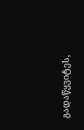გადაწყვიტეს,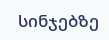სინჯებზე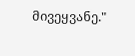მივეყვანე."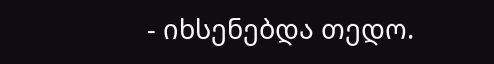- იხსენებდა თედო.